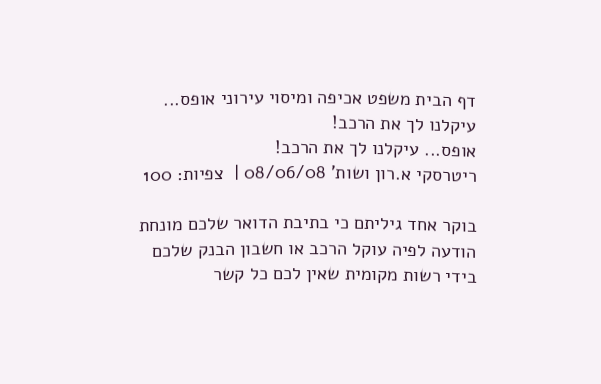דף הבית משפט אכיפה ומיסוי עירוני אופס... עיקלנו לך את הרכב!
אופס... עיקלנו לך את הרכב!
ריטרסקי א.רון ושות' 08/06/08 |  צפיות: 100

בוקר אחד גיליתם כי בתיבת הדואר שלכם מונחת הודעה לפיה עוקל הרכב או חשבון הבנק שלכם בידי רשות מקומית שאין לכם כל קשר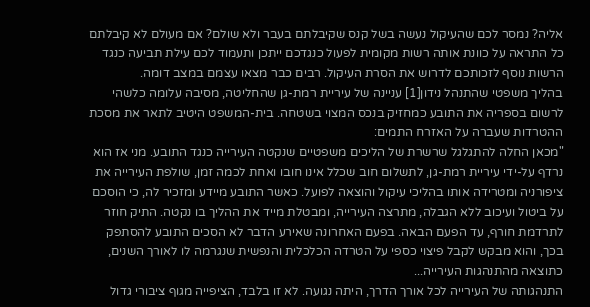אליה? נמסר לכם שהעיקול נעשה בשל קנס שקיבלתם בעבר ולא שולם? אם מעולם לא קיבלתם כל התראה על כוונת אותה רשות מקומית לפעול כנגדכם ייתכן ותעמוד לכם עילת תביעה כנגד הרשות נוסף לזכותכם לדרוש את הסרת העיקול. רבים כבר מצאו עצמם במצב דומה.
בהליך משפטי שהתנהל נידון[1] עניינה של עיריית רמת-גן שהחליטה, מסיבה עלומה כלשהי לרשום בספריה את התובע כמחזיק בנכס המצוי בשטחה. בית-המשפט היטיב לתאר את מסכת ההטרדות שעברה על האזרח התמים:
"מכאן החלה להתגלגל שרשרת של הליכים משפטיים שנקטה העירייה כנגד התובע. מני אז הוא נרדף על-ידי עיריית רמת-גן, לתשלום חוב שכלל אינו חובו ואחת לכמה זמן, שולפת העירייה את ציפורניה ומטרידה אותו בהליכי עיקול והוצאה לפועל. כאשר התובע מיידע ומזכיר לה, כי הוסכם על ביטול ועיכוב ללא הגבלה, מתרצה העירייה, ומבטלת מייד את ההליך בו נקטה. התיק חוזר לתרדמת חורף, עד הפעם הבאה. בפעם האחרונה שאירע הדבר לא הסכים התובע להסתפק בכך, והוא מבקש לקבל פיצוי כספי על הטרדה הכלכלית והנפשית שנגרמה לו לאורך השנים, כתוצאה מהתנהגות העירייה...
התנהגותה של העירייה לכל אורך הדרך, היתה נגועה. לא זו בלבד, הציפייה מגוף ציבורי גדול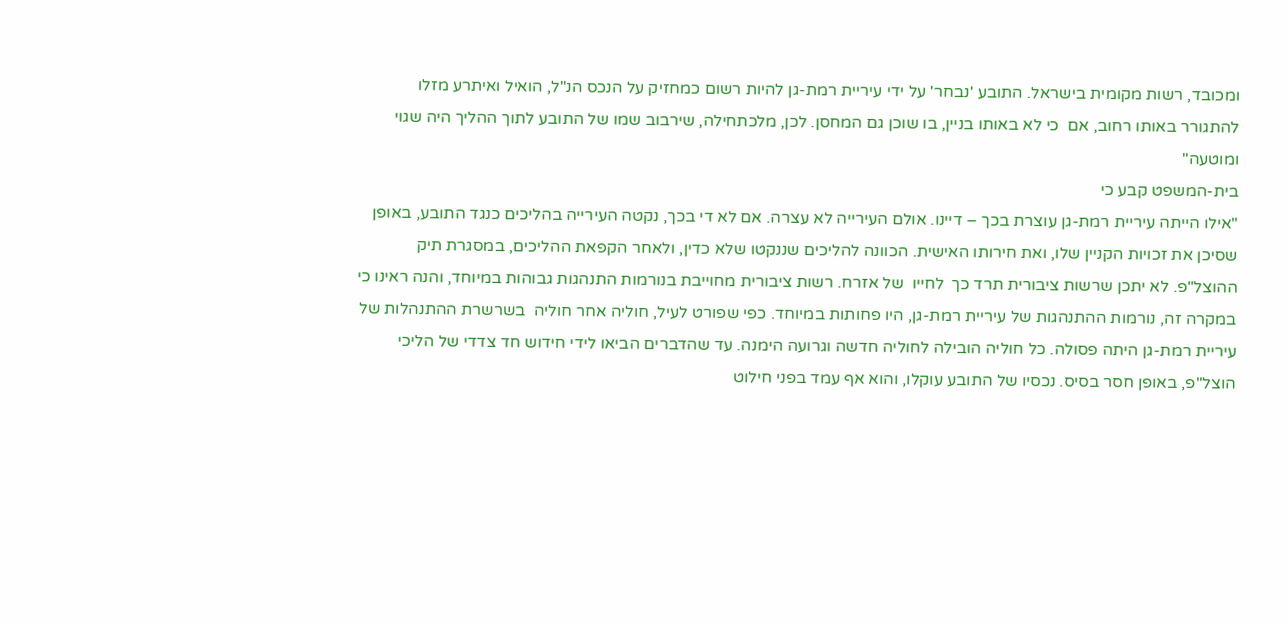ומכובד, רשות מקומית בישראל. התובע 'נבחר' על ידי עיריית רמת-גן להיות רשום כמחזיק על הנכס הנ"ל, הואיל ואיתרע מזלו להתגורר באותו רחוב, אם  כי לא באותו בניין, בו שוכן גם המחסן. לכן, מלכתחילה, שירבוב שמו של התובע לתוך ההליך היה שגוי  ומוטעה"
בית-המשפט קבע כי
"אילו הייתה עיריית רמת-גן עוצרת בכך – דיינו. אולם העירייה לא עצרה. אם לא די בכך, נקטה העירייה בהליכים כנגד התובע, באופן  שסיכן את זכויות הקניין שלו, ואת חירותו האישית. הכוונה להליכים שננקטו שלא כדין, ולאחר הקפאת ההליכים, במסגרת תיק ההוצל"פ. לא יתכן שרשות ציבורית תרד כך  לחייו  של אזרח. רשות ציבורית מחוייבת בנורמות התנהגות גבוהות במיוחד, והנה ראינו כי במקרה זה, נורמות ההתנהגות של עיריית רמת-גן, היו פחותות במיוחד. כפי שפורט לעיל, חוליה אחר חוליה  בשרשרת ההתנהלות של עיריית רמת-גן היתה פסולה. כל חוליה הובילה לחוליה חדשה וגרועה הימנה. עד שהדברים הביאו לידי חידוש חד צדדי של הליכי  הוצל"פ, באופן חסר בסיס. נכסיו של התובע עוקלו, והוא אף עמד בפני חילוט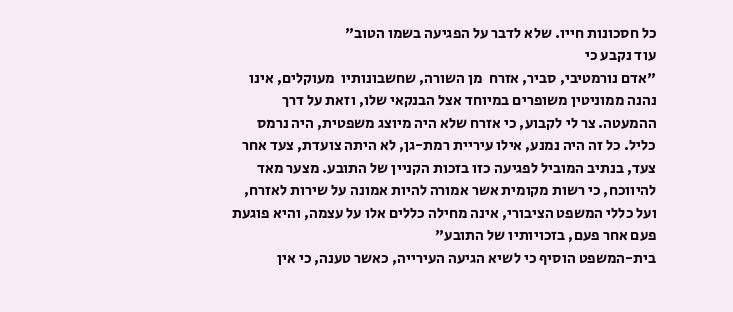כל חסכונות חייו. שלא לדבר על הפגיעה בשמו הטוב"
עוד נקבע כי
"אדם נורמטיבי, סביר, אזרח  מן השורה, שחשבונותיו  מעוקלים, אינו נהנה ממוניטין משופרים במיוחד אצל הבנקאי שלו, וזאת על דרך ההמעטה. צר לי לקבוע, כי אזרח שלא היה מיוצג משפטית, היה נרמס  כליל. כל זה היה נמנע, אילו עיריית רמת-גן, לא היתה צועדת, צעד אחר צעד, בנתיב המוביל לפגיעה כזו בזכות הקניין של התובע. מצער מאד להיווכח, כי רשות מקומית אשר אמורה להיות אמונה על שירות לאזרח, ועל כללי המשפט הציבורי, אינה מחילה כללים אלו על עצמה, והיא פוגעת פעם אחר פעם, בזכויותיו של התובע"
בית-המשפט הוסיף כי לשיא הגיעה העירייה, כאשר טענה, כי אין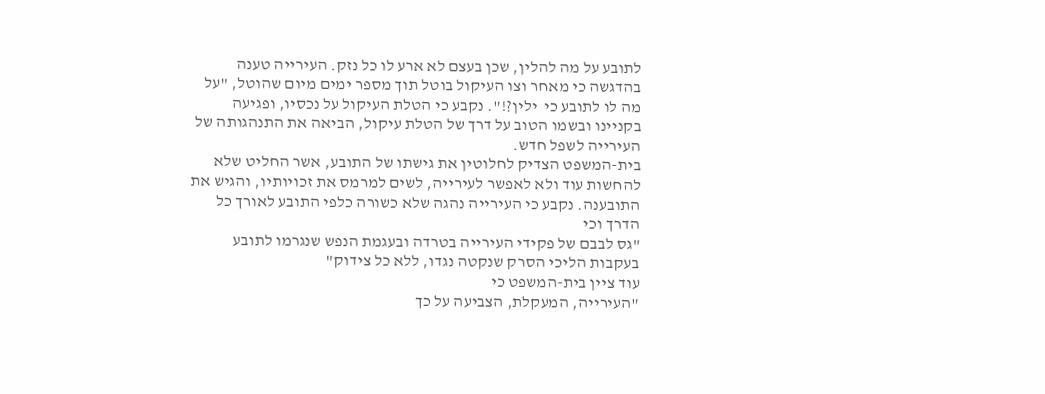לתובע על מה להלין, שכן בעצם לא ארע לו כל נזק. העירייה טענה בהדגשה כי מאחר וצו העיקול בוטל תוך מספר ימים מיום שהוטל, "על מה לו לתובע כי  ילין?!". נקבע כי הטלת העיקול על נכסיו, ופגיעה בקניינו ובשמו הטוב על דרך של הטלת עיקול, הביאה את התנהגותה של העירייה לשפל חדש.
בית-המשפט הצדיק לחלוטין את גישתו של התובע, אשר החליט שלא להחשות עוד ולא לאפשר לעירייה, לשים למרמס את זכויותיו, והגיש את התובענה. נקבע כי העירייה נהגה שלא כשורה כלפי התובע לאורך כל הדרך וכי
"גס לבבם של פקידי העירייה בטרדה ובעגמת הנפש שנגרמו לתובע בעקבות הליכי הסרק שנקטה נגדו, ללא כל צידוק"
עוד ציין בית-המשפט כי
"העירייה, המעקלת, הצביעה על כך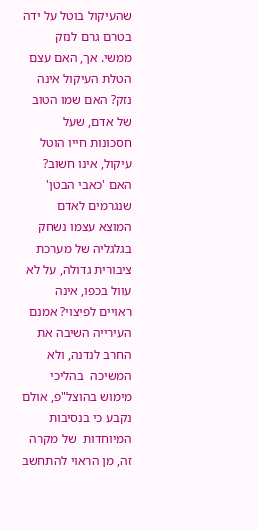שהעיקול בוטל על ידה בטרם גרם לנזק ממשי. אך, האם עצם הטלת העיקול אינה נזק? האם שמו הטוב של אדם, שעל חסכונות חייו הוטל עיקול, אינו חשוב? האם 'כאבי הבטן' שנגרמים לאדם המוצא עצמו נשחק בגלגליה של מערכת ציבורית גדולה, על לא  עוול בכפו, אינה ראויים לפיצוי? אמנם העירייה השיבה את החרב לנדנה, ולא המשיכה  בהליכי מימוש בהוצל"פ, אולם נקבע כי בנסיבות המיוחדות  של מקרה  זה, מן הראוי להתחשב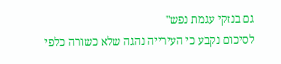גם בנזקי עגמת נפש"
לסיכום נקבע כי העירייה נהגה שלא כשורה כלפי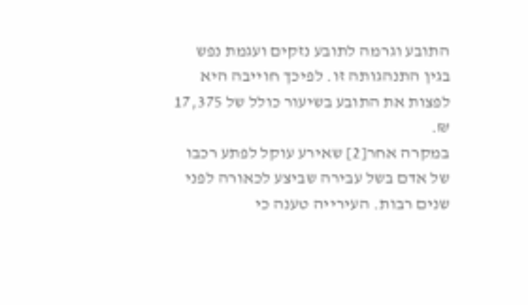התובע וגרמה לתובע נזקים ועגמת נפש בגין התנהגותה זו. לפיכך חוייבה היא לפצות את התובע בשיעור כולל של 17,375 ₪.
במקרה אחר[2] שאירע עוקל לפתע רכבו של אדם בשל עבירה שביצע לכאורה לפני שנים רבות. העירייה טענה כי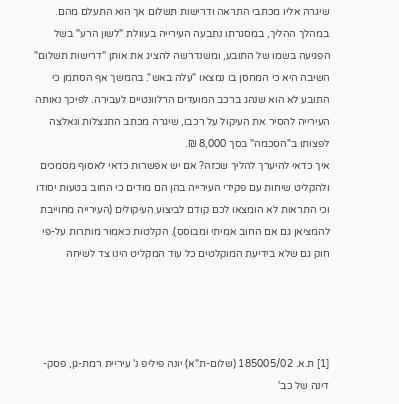שיגרה אליו מכתבי התראה ודרישות תשלום אך הוא התעלם מהם. במהלך ההליך, במסגרתו נתבעה העירייה בעוולת "לשון הרע" בשל הפגיעה בשמו של התובע, ומשנדרשה להציג את אותן "דרישות תשלום" השיבה היא כי המחסן בו נמצאו "עלה באש". בהמשך אף הסתמן כי התובע לא הוא שנהג ברכב המועדים הרלוונטיים לעבירה. לפיכך נאותה העירייה להסיר את העיקול על רכבו, שיגרה מכתב התנצלות ונאלצה לפצותו ב"הסכמה" בסך 8,000 ₪.
איך כדאי להיערך להליך שכזה? אם יש אפשרות כדאי לאסוף מסמכים ולהקליט שיחות עם פקידי העירייה בהן הם מודים כי החוב בטעות יסודו וכי התראות לא הומצאו לכם קודם לביצוע העיקולים (העירייה מחוייבת להמציאן גם אם החוב אמיתי ומבוסס). הקלטות כאמור מותרות על-פי חוק גם שלא בידיעת המוקלטים כל עוד המקליט הינו צד לשיחה




[1] ת.א. 185005/02 (שלום-ת"א) יונה פיליפ נ' עיריית רמת-גן, פסק-דינה של כב'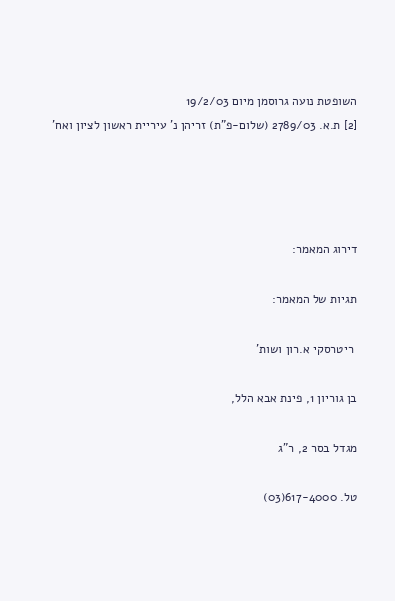השופטת נועה גרוסמן מיום 19/2/03
[2] ת.א. 2789/03 (שלום-פ"ת) זריהן נ' עיריית ראשון לציון ואח'




דירוג המאמר:

תגיות של המאמר:

 ריטרסקי א.רון ושות'

בן גוריון 1, פינת אבא הלל,

מגדל בסר 2, ר"ג

טל. 617-4000(03)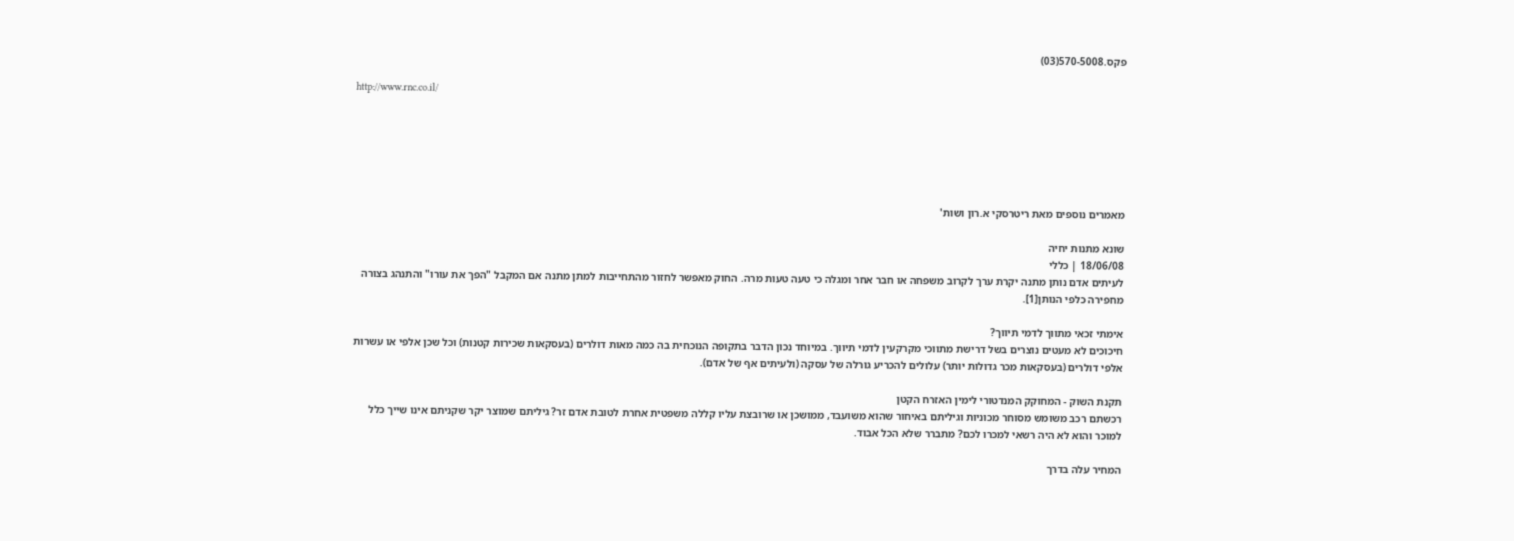פקס.570-5008(03)

http://www.rnc.co.il/






מאמרים נוספים מאת ריטרסקי א.רון ושות'

שונא מתנות יחיה
18/06/08 | כללי
לעיתים אדם נותן מתנה יקרת ערך לקרוב משפחה או חבר אחר ומגלה כי טעה טעות מרה. החוק מאפשר לחזור מהתחייבות למתן מתנה אם המקבל "הפך את עורו" והתנהג בצורה מחפירה כלפי הנותן[1].

אימתי זכאי מתווך לדמי תיווך?
חיכוכים לא מעטים נוצרים בשל דרישת מתווכי מקרקעין לדמי תיווך. במיוחד נכון הדבר בתקופה הנוכחית בה כמה מאות דולרים (בעסקאות שכירות קטנות) וכל שכן אלפי או עשרות אלפי דולרים (בעסקאות מכר גדולות יותר) עלולים להכריע גורלה של עסקה (ולעיתים אף של אדם).

תקנת השוק - המחוקק המנדטורי לימין האזרח הקטן
רכשתם רכב משומש מסוחר מכוניות וגיליתם באיחור שהוא משועבד, ממושכן או שרובצת עליו קללה משפטית אחרת לטובת אדם זר? גיליתם שמוצר יקר שקניתם אינו שייך כלל למוכר והוא לא היה רשאי למכרו לכם? מתברר שלא הכל אבוד.

המחיר עלה בדרך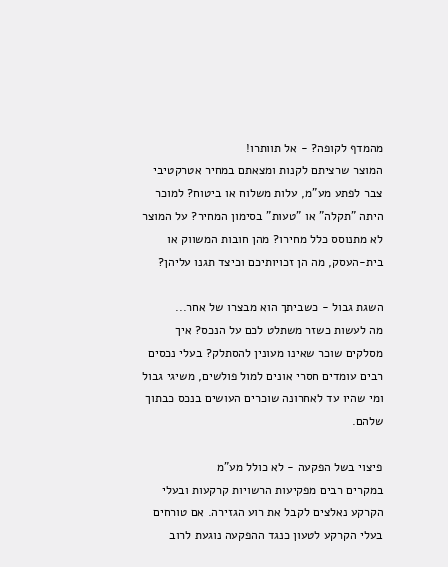מהמדף לקופה? - אל תוותרו!
המוצר שרציתם לקנות ומצאתם במחיר אטרקטיבי צבר לפתע מע"מ, עלות משלוח או ביטוח? למוכר היתה "תקלה" או "טעות" בסימון המחיר? על המוצר לא מתנוסס כלל מחירו? מהן חובות המשווק או בית-העסק, מה הן זכויותיכם וכיצד תגנו עליהן?

השגת גבול - כשביתך הוא מבצרו של אחר...
מה לעשות כשזר משתלט לכם על הנכס? איך מסלקים שוכר שאינו מעונין להסתלק? בעלי נכסים רבים עומדים חסרי אונים למול פולשים, משיגי גבול ומי שהיו עד לאחרונה שוכרים העושים בנכס כבתוך שלהם.

פיצוי בשל הפקעה - לא כולל מע"מ
במקרים רבים מפקיעות הרשויות קרקעות ובעלי הקרקע נאלצים לקבל את רוע הגזירה. אם טורחים בעלי הקרקע לטעון כנגד ההפקעה נוגעת לרוב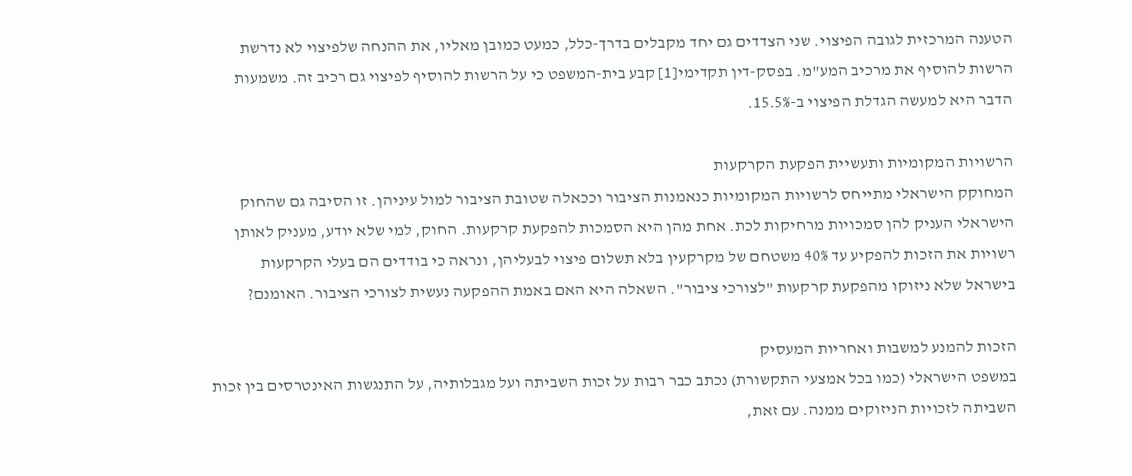הטענה המרכזית לגובה הפיצוי. שני הצדדים גם יחד מקבלים בדרך-כלל, כמעט כמובן מאליו, את ההנחה שלפיצוי לא נדרשת הרשות להוסיף את מרכיב המע"מ. בפסק-דין תקדימי[1] קבע בית-המשפט כי על הרשות להוסיף לפיצוי גם רכיב זה. משמעות הדבר היא למעשה הגדלת הפיצוי ב-15.5%.

הרשויות המקומיות ותעשיית הפקעת הקרקעות
המחוקק הישראלי מתייחס לרשויות המקומיות כנאמנות הציבור וככאלה שטובת הציבור למול עיניהן. זו הסיבה גם שהחוק הישראלי העניק להן סמכויות מרחיקות לכת. אחת מהן היא הסמכות להפקעת קרקעות. החוק, למי שלא יודע, מעניק לאותן רשויות את הזכות להפקיע עד 40% משטחם של מקרקעין בלא תשלום פיצוי לבעליהן, ונראה כי בודדים הם בעלי הקרקעות בישראל שלא ניזוקו מהפקעת קרקעות "לצורכי ציבור". השאלה היא האם באמת ההפקעה נעשית לצורכי הציבור. האומנם?

הזכות להמנע למשבות ואחריות המעסיק
במשפט הישראלי (כמו בכל אמצעי התקשורת) נכתב כבר רבות על זכות השביתה ועל מגבלותיה, על התנגשות האינטרסים בין זכות השביתה לזכויות הניזוקים ממנה. עם זאת,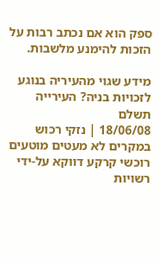ספק הוא אם נכתב רבות על הזכות להימנע מלשבות.

מידע שגוי מהעיריה בנוגע לזכויות בניה? העירייה תשלם
18/06/08 | נזקי רכוש
במקרים לא מעטים מוטעים רוכשי קרקע דווקא על-ידי רשויות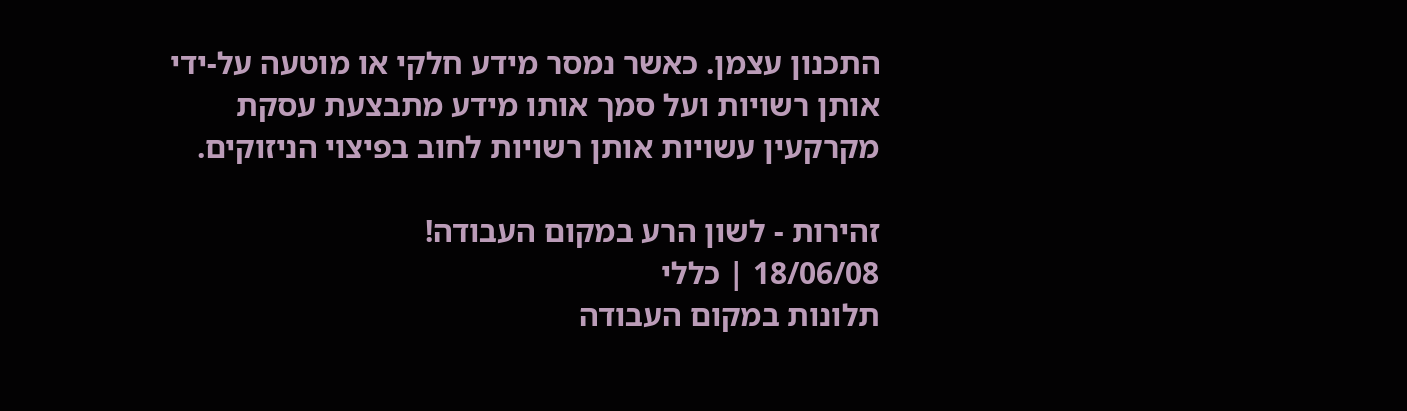התכנון עצמן. כאשר נמסר מידע חלקי או מוטעה על-ידי אותן רשויות ועל סמך אותו מידע מתבצעת עסקת מקרקעין עשויות אותן רשויות לחוב בפיצוי הניזוקים.

זהירות - לשון הרע במקום העבודה!
18/06/08 | כללי
תלונות במקום העבודה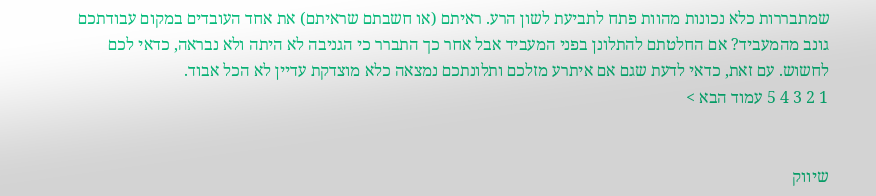שמתבררות כלא נכונות מהוות פתח לתביעת לשון הרע. ראיתם (או חשבתם שראיתם) את אחד העובדים במקום עבודתכם גונב מהמעביד? אם החלטתם להתלונן בפני המעביד אבל אחר כך התברר כי הגניבה לא היתה ולא נבראה, כדאי לכם לחשוש. עם זאת, כדאי לדעת שגם אם איתרע מזלכם ותלונתכם נמצאה כלא מוצדקת עדיין לא הכל אבוד.
1 2 3 4 5 עמוד הבא >


שיווק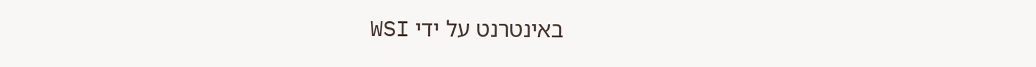באינטרנט על ידי WSI